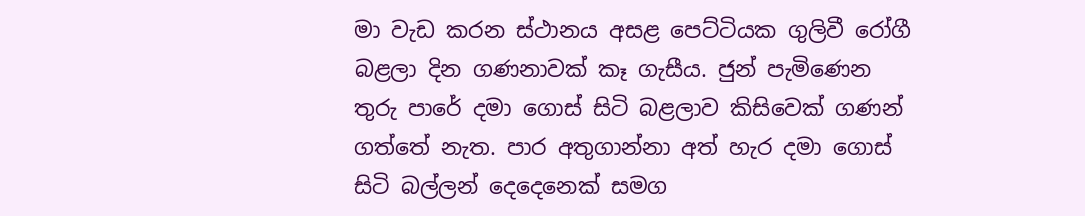මා වැඩ කරන ස්ථානය අසළ පෙට්ටියක ගුලිවී රෝගී බළලා දින ගණනාවක් කෑ ගැසීය. ජුන් පැමිණෙන තුරු පාරේ දමා ගොස් සිටි බළලාව කිසිවෙක් ගණන් ගත්තේ නැත. පාර අතුගාන්නා අත් හැර දමා ගොස් සිටි බල්ලන් දෙදෙනෙක් සමග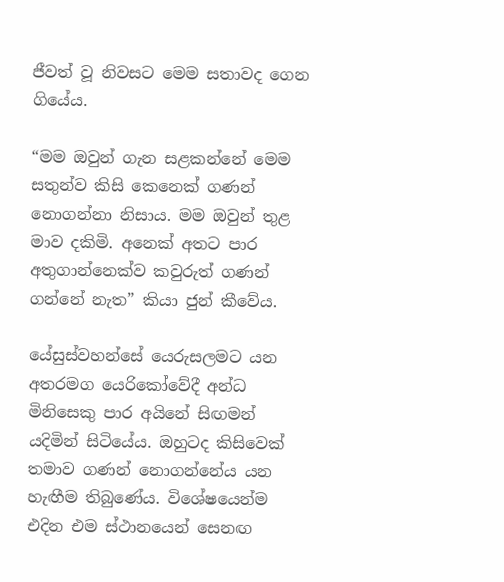ජීවත් වූ නිවසට මෙම සතාවද ගෙන ගියේය.

“මම ඔවුන් ගැන සළකන්නේ මෙම සතුන්ව කිසි කෙනෙක් ගණන් නොගන්නා නිසාය. මම ඔවුන් තුළ මාව දකිමි. අනෙක් අතට පාර අතුගාන්නෙක්ව කවුරුත් ගණන් ගන්නේ නැත” කියා ජුන් කීවේය.

යේසුස්වහන්සේ යෙරුසලමට යන අතරමග යෙරිකෝවේදී අන්ධ මිනිසෙකු පාර අයිනේ සිඟමන් යදිමින් සිටියේය. ඔහුටද කිසිවෙක් තමාව ගණන් නොගන්නේය යන හැඟීම තිබුණේය. විශේෂයෙන්ම එදින එම ස්ථානයෙන් සෙනඟ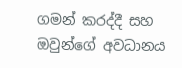ගමන් කරද්දී සහ ඔවුන්ගේ අවධානය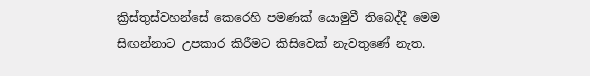ක්‍රිස්තුස්වහන්සේ කෙරෙහි පමණක් යොමුවී තිබෙද්දී මෙම සිඟන්නාට උපකාර කිරීමට කිසිවෙක් නැවතුණේ නැත.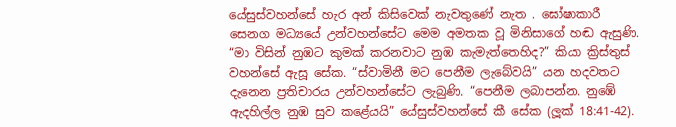යේසුස්වහන්සේ හැර අන් කිසිවෙක් නැවතුණේ නැත . ඝෝෂාකාරී සෙනග මධ්‍යයේ උන්වහන්සේට මෙම අමතක වූ මිනිසාගේ හඬ ඇසුණි. “මා විසින් නුඹට කුමක් කරනවාට නුඹ කැමැත්තෙහිද?” කියා ක්‍රිස්තුස් වහන්සේ ඇසූ සේක. “ස්වාමිනී මට පෙනීම ලැබේවයි” යන හදවතට දැනෙන ප්‍රතිචාරය උන්වහන්සේට ලැබුණි. “පෙනීම ලබාපන්න. නුඹේ ඇදහිල්ල නුඹ සුව කළේයයි” යේසුස්වහන්සේ කී සේක (ලූක් 18:41-42).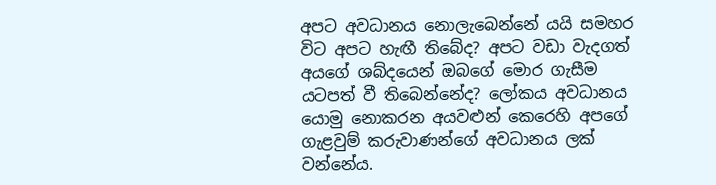අපට අවධානය නොලැබෙන්නේ යයි සමහර විට අපට හැඟී තිබේද? අපට වඩා වැදගත් අයගේ ශබ්දයෙන් ඔබගේ මොර ගැසීම යටපත් වී තිබෙන්නේද? ලෝකය අවධානය යොමු නොකරන අයවළුන් කෙරෙහි අපගේ ගැළවුම් කරුවාණන්ගේ අවධානය ලක් වන්නේය.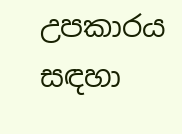උපකාරය සඳහා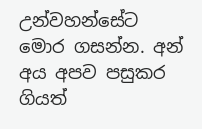උන්වහන්සේට මොර ගසන්න. අන් අය අපව පසුකර ගියත්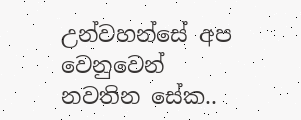උන්වහන්සේ අප වෙනුවෙන් නවතින සේක..